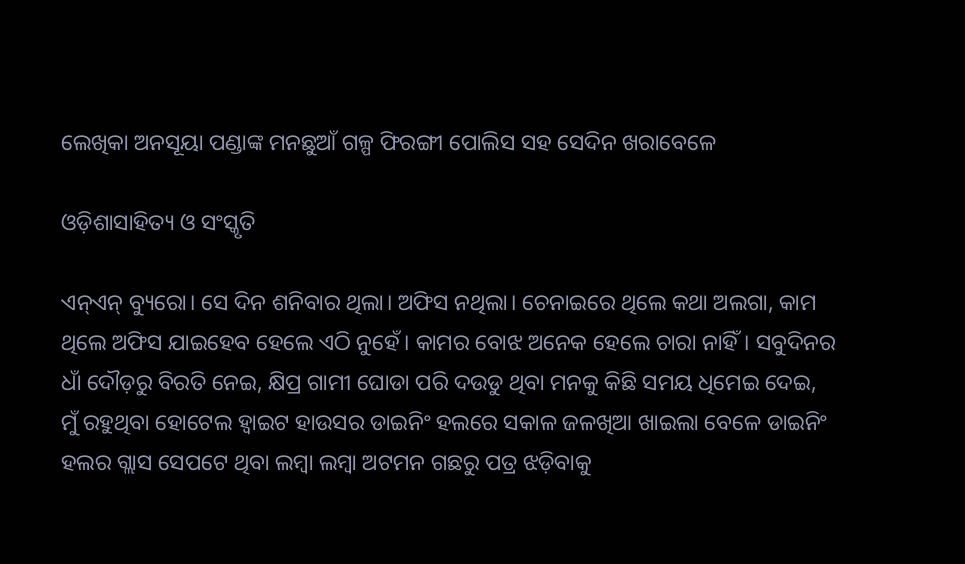ଲେଖିକା ଅନସୂୟା ପଣ୍ଡାଙ୍କ ମନଛୁଆଁ ଗଳ୍ପ ଫିରଙ୍ଗୀ ପୋଲିସ ସହ ସେଦିନ ଖରାବେଳେ

ଓଡ଼ିଶାସାହିତ୍ୟ ଓ ସଂସ୍କୃତି

ଏନ୍ଏନ୍ ବ୍ୟୁରୋ। ସେ ଦିନ ଶନିବାର ଥିଲା। ଅଫିସ ନଥିଲା। ଚେନାଇରେ ଥିଲେ କଥା ଅଲଗା, କାମ ଥିଲେ ଅଫିସ ଯାଇହେବ ହେଲେ ଏଠି ନୁହେଁ। କାମର ବୋଝ ଅନେକ ହେଲେ ଚାରା ନାହିଁ। ସବୁଦିନର ଧାଁ ଦୌଡ଼ରୁ ବିରତି ନେଇ, କ୍ଷିପ୍ର ଗାମୀ ଘୋଡା ପରି ଦଉଡୁ ଥିବା ମନକୁ କିଛି ସମୟ ଧିମେଇ ଦେଇ, ମୁଁ ରହୁଥିବା ହୋଟେଲ ହ୍ୱାଇଟ ହାଉସର ଡାଇନିଂ ହଲରେ ସକାଳ ଜଳଖିଆ ଖାଇଲା ବେଳେ ଡାଇନିଂ ହଲର ଗ୍ଲାସ ସେପଟେ ଥିବା ଲମ୍ବା ଲମ୍ବା ଅଟମନ ଗଛରୁ ପତ୍ର ଝଡ଼ିବାକୁ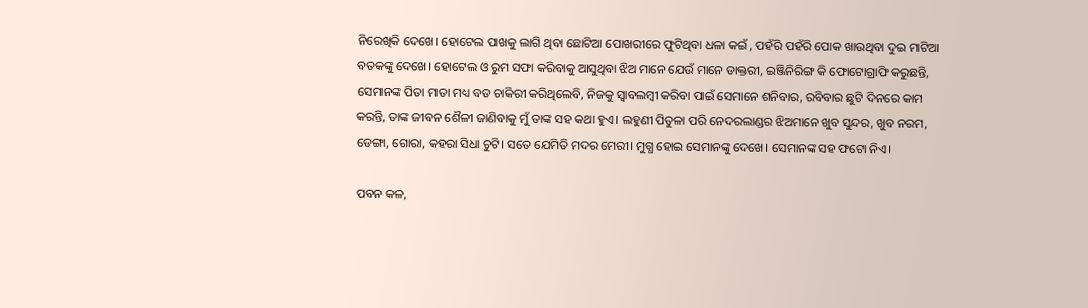ନିରେଖିକି ଦେଖେ। ହୋଟେଲ ପାଖକୁ ଲାଗି ଥିବା ଛୋଟିଆ ପୋଖରୀରେ ଫୁଟିଥିବା ଧଳା କଇଁ , ପହଁରି ପହଁରି ପୋକ ଖାଉଥିବା ଦୁଇ ମାଟିଆ ବତକଙ୍କୁ ଦେଖେ। ହୋଟେଲ ଓ ରୁମ ସଫା କରିବାକୁ ଆସୁଥିବା ଝିଅ ମାନେ ଯେଉଁ ମାନେ ଡାକ୍ତରୀ, ଇଞ୍ଜିନିରିଙ୍ଗ କି ଫୋଟୋଗ୍ରାଫି କରୁଛନ୍ତି, ସେମାନଙ୍କ ପିତା ମାତା ମଧ୍ୟ ବଡ ଚାକିରୀ କରିଥିଲେବି, ନିଜକୁ ସ୍ୱାବଲମ୍ବୀ କରିବା ପାଇଁ ସେମାନେ ଶନିବାର, ରବିବାର ଛୁଟି ଦିନରେ କାମ କରନ୍ତି, ତାଙ୍କ ଜୀବନ ଶୈଳୀ ଜାଣିବାକୁ ମୁଁ ତାଙ୍କ ସହ କଥା ହୁଏ। ଲହୁଣୀ ପିତୁଳା ପରି ନେଦରଲାଣ୍ଡର ଝିଅମାନେ ଖୁବ ସୁନ୍ଦର, ଖୁବ ନରମ, ଡେଙ୍ଗା, ଗୋରା, କହରା ସିଧା ଚୁଟି। ସତେ ଯେମିତି ମଦର ମେରୀ। ମୁଗ୍ଧ ହୋଇ ସେମାନଙ୍କୁ ଦେଖେ। ସେମାନଙ୍କ ସହ ଫଟୋ ନିଏ।

ପବନ କଳ,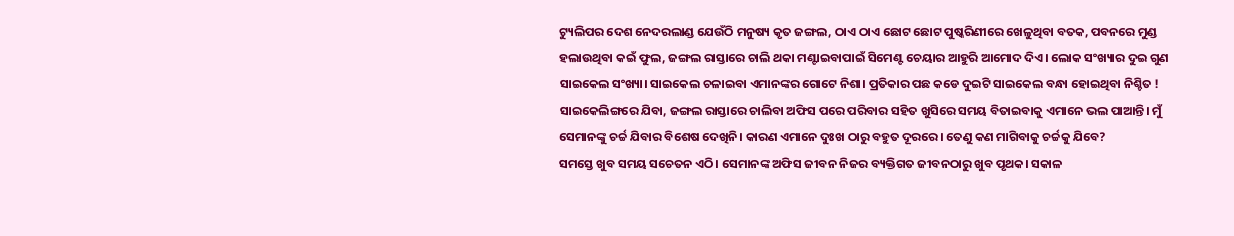ଟ୍ୟୁଲିପର ଦେଶ ନେଦରଲାଣ୍ଡ ଯେଉଁଠି ମନୁଷ୍ୟ କୃତ ଜଙ୍ଗଲ, ଠାଏ ଠାଏ ଛୋଟ ଛୋଟ ପୁଷ୍କରିଣୀରେ ଖେଳୁଥିବା ବତକ, ପବନରେ ମୁଣ୍ଡ ହଲାଉଥିବା କଇଁ ଫୁଲ, ଜଙ୍ଗଲ ରାସ୍ତାରେ ଚାଲି ଥକା ମଣ୍ଟାଇବାପାଇଁ ସିମେଣ୍ଟ ଚେୟାର ଆହୁରି ଆମୋଦ ଦିଏ। ଲୋକ ସଂଖ୍ୟାର ଦୁଇ ଗୁଣ ସାଇକେଲ ସଂଖ୍ୟା। ସାଇକେଲ ଚଳାଇବା ଏମାନଙ୍କର ଗୋଟେ ନିଶା। ପ୍ରତିକାର ପଛ କଡେ ଦୁଇଟି ସାଇକେଲ ବନ୍ଧା ହୋଇଥିବା ନିଶ୍ଚିତ !
ସାଇକେଲିଙ୍ଗରେ ଯିବା, ଜଙ୍ଗଲ ରାସ୍ତାରେ ଚାଲିବା ଅଫିସ ପରେ ପରିବାର ସହିତ ଖୁସିରେ ସମୟ ବିତାଇବାକୁ ଏମାନେ ଭଲ ପାଆନ୍ତି। ମୁଁ ସେମାନଙ୍କୁ ଚର୍ଚ୍ଚ ଯିବାର ବିଶେଷ ଦେଖିନି। କାରଣ ଏମାନେ ଦୁଃଖ ଠାରୁ ବହୁତ ଦୂରରେ। ତେଣୁ କଣ ମାଗିବାକୁ ଚର୍ଚ୍ଚକୁ ଯିବେ?
ସମସ୍ତେ ଖୁବ ସମୟ ସଚେତନ ଏଠି। ସେମାନଙ୍କ ଅଫିସ ଜୀବନ ନିଜର ବ୍ୟକ୍ତିଗତ ଜୀବନଠାରୁ ଖୁବ ପୃଥକ। ସକାଳ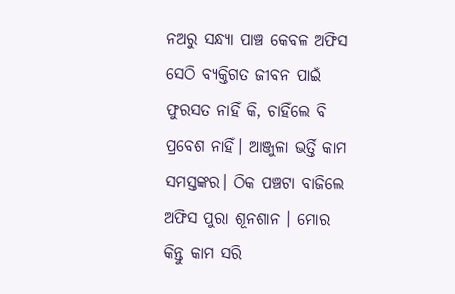ନଅରୁ ସନ୍ଧ୍ୟା ପାଞ୍ଚ କେବଳ ଅଫିସ ସେଠି ବ୍ୟକ୍ତିଗତ ଜୀବନ ପାଇଁ ଫୁରସତ ନାହିଁ କି, ଚାହିଁଲେ ବି ପ୍ରବେଶ ନାହିଁ। ଆଞ୍ଜୁଳା ଭର୍ତ୍ତି କାମ ସମସ୍ତଙ୍କର। ଠିକ ପଞ୍ଚଟା ବାଜିଲେ ଅଫିସ ପୁରା ଶୂନଶାନ । ମୋର କିନ୍ତୁ କାମ ସରି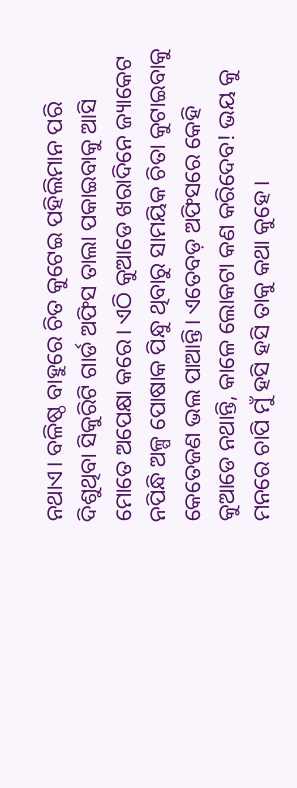ନଥାଏ। ବଳିଷ୍ଠ ବାହୁରେ ଚିତ କୁଟେଇ ପହିଲିମାନ ପରି ଦିଶୁଥିବା ସିକୁରିଟି ଗାର୍ଡ ଅଫିସ ତାଲା ପକାଇବାକୁ ଆସି ମୋତେ ଅପେକ୍ଷା କରେ। ଏଠି କୁଆଡେ ଖରାଦିନେ ଜ୍ୟାକେଟ ନପିନ୍ଧି ଅଳ୍ପ ପୋଷାକ ପିନ୍ଧୁ ଥିବାରୁ ସାମୟିକ ଚିତା କୁଟାଇବାକୁ କେତେଜଣ ଭଲ ପାଆନ୍ତି। ଏତେବଡ଼ ଅଫିସରେ କେହି କୁଆଡେ ନଥାନ୍ତି, କାଳେ ଲୋକଟା କଣ କରିଦେବ! ଭୟ କୁ ମନରେ ଚାପି ମୁଁ ହସି ହସି ତାକୁ କଥା କୁହେ।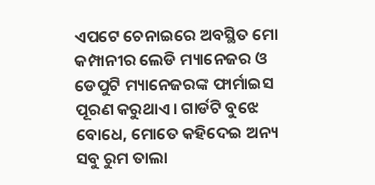ଏପଟେ ଚେନାଇରେ ଅବସ୍ଥିତ ମୋ କମ୍ପାନୀର ଲେଡି ମ୍ୟାନେଜର ଓ ଡେପୁଟି ମ୍ୟାନେଜରଙ୍କ ଫାର୍ମାଇସ ପୂରଣ କରୁଥାଏ। ଗାର୍ଡଟି ବୁଝେ ବୋଧେ, ମୋତେ କହିଦେଇ ଅନ୍ୟ ସବୁ ରୁମ ତାଲା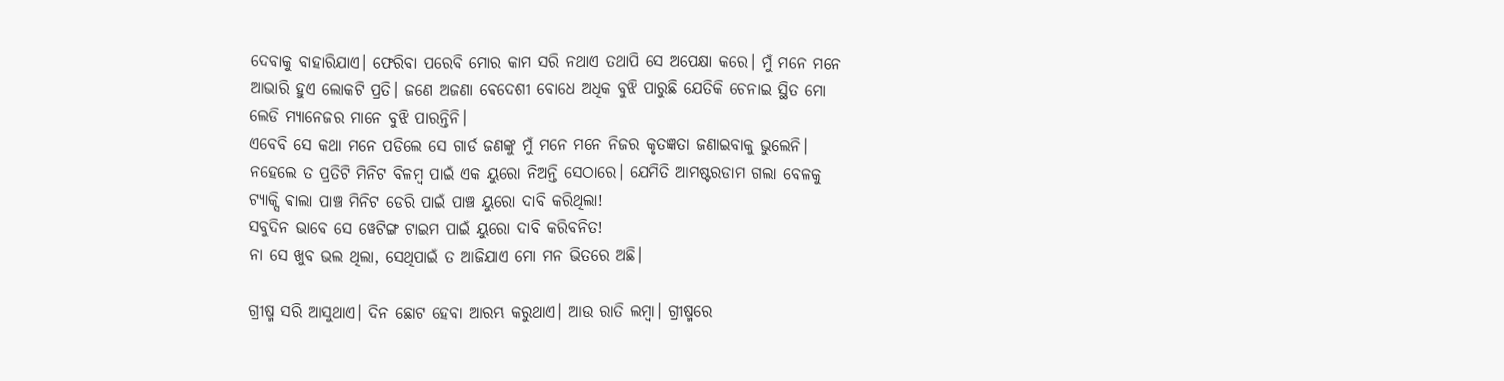ଦେବାକୁ ବାହାରିଯାଏ। ଫେରିବା ପରେବି ମୋର କାମ ସରି ନଥାଏ ତଥାପି ସେ ଅପେକ୍ଷା କରେ। ମୁଁ ମନେ ମନେ ଆଭାରି ହୁଏ ଲୋକଟି ପ୍ରତି। ଜଣେ ଅଜଣା ଵେଦେଶୀ ବୋଧେ ଅଧିକ ବୁଝି ପାରୁଛି ଯେତିକି ଚେନାଇ ସ୍ଥିତ ମୋ ଲେଡି ମ୍ୟାନେଜର ମାନେ ବୁଝି ପାରନ୍ତିନି।
ଏବେବି ସେ କଥା ମନେ ପଡିଲେ ସେ ଗାର୍ଡ ଜଣଙ୍କୁ ମୁଁ ମନେ ମନେ ନିଜର କୃତଜ୍ଞତା ଜଣାଇବାକୁ ଭୁଲେନି। ନହେଲେ ତ ପ୍ରତିଟି ମିନିଟ ବିଳମ୍ବ ପାଇଁ ଏକ ୟୁରୋ ନିଅନ୍ତି ସେଠାରେ। ଯେମିତି ଆମଷ୍ଟରଡାମ ଗଲା ବେଳକୁ ଟ୍ୟାକ୍ସି ଵାଲା ପାଞ୍ଚ ମିନିଟ ଡେରି ପାଇଁ ପାଞ୍ଚ ୟୁରୋ ଦାବି କରିଥିଲା!
ସବୁଦିନ ଭାବେ ସେ ୱେଟିଙ୍ଗ ଟାଇମ ପାଇଁ ୟୁରୋ ଦାବି କରିବନିତ!
ନା ସେ ଖୁବ ଭଲ ଥିଲା, ସେଥିପାଇଁ ତ ଆଜିଯାଏ ମୋ ମନ ଭିତରେ ଅଛି।

ଗ୍ରୀଷ୍ମ ସରି ଆସୁଥାଏ। ଦିନ ଛୋଟ ହେବା ଆରମ୍ଭ କରୁଥାଏ। ଆଉ ରାତି ଲମ୍ବା। ଗ୍ରୀଷ୍ମରେ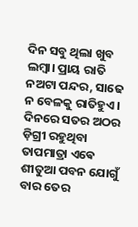ଦିନ ସବୁ ଥିଲା ଖୁବ ଲମ୍ବା। ପ୍ରାୟ ରାତି ନଅଟା ପନ୍ଦର, ସାଢେ ନ ବେଳକୁ ରାତିହୁଏ। ଦିନରେ ସତର ଅଠର ଡ଼ିଗ୍ରୀ ରହୁଥିବା ତାପମାତ୍ରା ଏଵେ ଶୀତୁଆ ପବନ ଯୋଗୁଁ ବାର ତେର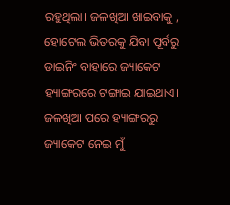ରହୁଥିଲା। ଜଳଖିଆ ଖାଇବାକୁ , ହୋଟେଲ ଭିତରକୁ ଯିବା ପୂର୍ବରୁ ଡାଇନିଂ ବାହାରେ ଜ୍ୟାକେଟ ହ୍ୟାଙ୍ଗରରେ ଟଙ୍ଗାଇ ଯାଇଥାଏ। ଜଳଖିଆ ପରେ ହ୍ୟାଙ୍ଗରରୁ ଜ୍ୟାକେଟ ନେଇ ମୁଁ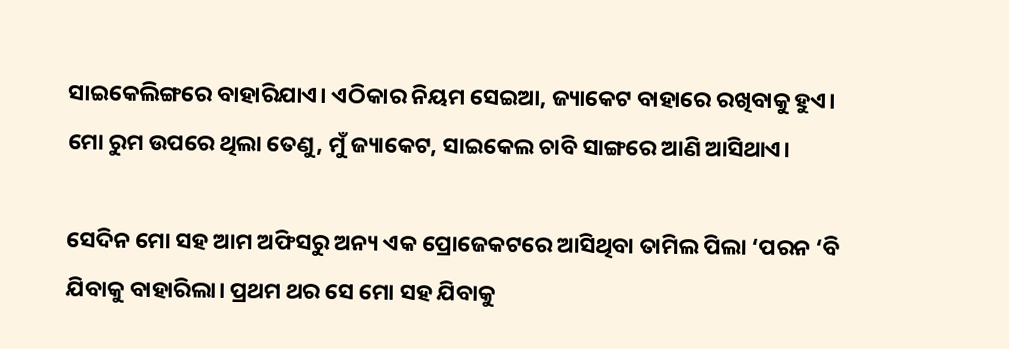ସାଇକେଲିଙ୍ଗରେ ବାହାରିଯାଏ। ଏଠିକାର ନିୟମ ସେଇଆ, ଜ୍ୟାକେଟ ବାହାରେ ରଖିବାକୁ ହୁଏ। ମୋ ରୁମ ଉପରେ ଥିଲା ତେଣୁ, ମୁଁ ଜ୍ୟାକେଟ, ସାଇକେଲ ଚାବି ସାଙ୍ଗରେ ଆଣି ଆସିଥାଏ।

ସେଦିନ ମୋ ସହ ଆମ ଅଫିସରୁ ଅନ୍ୟ ଏକ ପ୍ରୋଜେକଟରେ ଆସିଥିବା ତାମିଲ ପିଲା ‘ପରନ ‘ବି ଯିବାକୁ ବାହାରିଲା। ପ୍ରଥମ ଥର ସେ ମୋ ସହ ଯିବାକୁ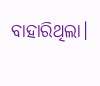ବାହାରିଥିଲା।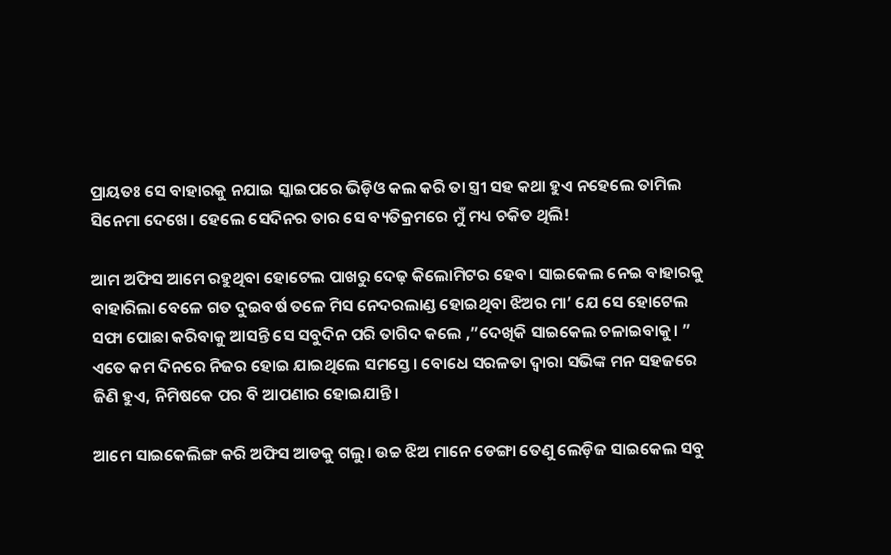ପ୍ରାୟତଃ ସେ ବାହାରକୁ ନଯାଇ ସ୍କାଇପରେ ଭିଡ଼ିଓ କଲ କରି ତା ସ୍ତ୍ରୀ ସହ କଥା ହୁଏ ନହେଲେ ତାମିଲ ସିନେମା ଦେଖେ। ହେଲେ ସେଦିନର ତାର ସେ ବ୍ୟତିକ୍ରମରେ ମୁଁ ମଧ୍ୟ ଚକିତ ଥିଲି!

ଆମ ଅଫିସ ଆମେ ରହୁଥିବା ହୋଟେଲ ପାଖରୁ ଦେଢ଼ କିଲୋମିଟର ହେବ। ସାଇକେଲ ନେଇ ବାହାରକୁ ବାହାରିଲା ବେଳେ ଗତ ଦୁଇବର୍ଷ ତଳେ ମିସ ନେଦରଲାଣ୍ଡ ହୋଇଥିବା ଝିଅର ମା’ ଯେ ସେ ହୋଟେଲ ସଫା ପୋଛା କରିବାକୁ ଆସନ୍ତି ସେ ସବୁଦିନ ପରି ତାଗିଦ କଲେ ,”ଦେଖିକି ସାଇକେଲ ଚଳାଇବାକୁ। ”
ଏତେ କମ ଦିନରେ ନିଜର ହୋଇ ଯାଇଥିଲେ ସମସ୍ତେ। ବୋଧେ ସରଳତା ଦ୍ୱାରା ସଭିଙ୍କ ମନ ସହଜରେ ଜିଣି ହୁଏ, ନିମିଷକେ ପର ବି ଆପଣାର ହୋଇଯାନ୍ତି।

ଆମେ ସାଇକେଲିଙ୍ଗ କରି ଅଫିସ ଆଡକୁ ଗଲୁ। ଉଚ୍ଚ ଝିଅ ମାନେ ଡେଙ୍ଗା ତେଣୁ ଲେଡ଼ିଜ ସାଇକେଲ ସବୁ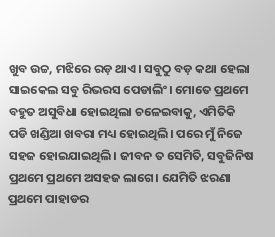ଖୁବ ଉଚ୍ଚ, ମଝିରେ ରଡ଼ ଥାଏ। ସବୁଠୁ ବଡ଼ କଥା ହେଲା ସାଇକେଲ ସବୁ ରିଭରସ ପେଡାଲିଂ। ମୋତେ ପ୍ରଥମେ ବହୁତ ଅସୁବିଧା ହୋଇଥିଲା ଚଳେଇବାକୁ, ଏମିତିକି ପଡି ଖଣ୍ଡିଆ ଖବରା ମଧ୍ୟ ହୋଇଥିଲି। ପରେ ମୁଁ ନିଜେ ସହଜ ହୋଇଯାଇଥିଲି। ଜୀବନ ତ ସେମିତି, ସବୁଜିନିଷ ପ୍ରଥମେ ପ୍ରଥମେ ଅସହଜ ଲାଗେ। ଯେମିତି ଝରଣା ପ୍ରଥମେ ପାହାଡର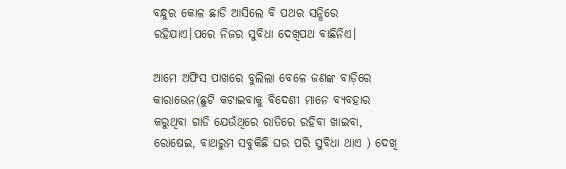ବନ୍ଧୁର କୋଳ ଛାଡି ଆସିଲେ ବି ପଥର ସନ୍ଧିରେ ରହିଯାଏ।ପରେ ନିଜର ସୁବିଧା ଦେଖିପଥ ବାଛିନିଏ।

ଆମେ ଅଫିସ ପାଖରେ ବୁଲିଲା ବେଳେ ଜଣଙ୍କ ବାଡ଼ିରେ କାରାଭେନ(ଛୁଟି କଟାଇବାକୁ ବିଦେଶୀ ମାନେ ବ୍ୟବହାର କରୁଥିବା ଗାଡି ଯେଉଁଥିରେ ରାତିରେ ରହିବା ଖାଇବା, ରୋଷେଇ, ବାଥରୁମ ସବୁକିଛି ଘର ପରି ସୁବିଧା ଥାଏ ) ଦେଖି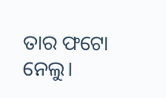ତାର ଫଟୋ ନେଲୁ।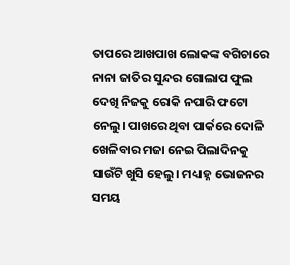ତାପରେ ଆଖପାଖ ଲୋକଙ୍କ ବଗିଚାରେ ନାନା ଜାତିର ସୁନ୍ଦର ଗୋଲାପ ଫୁଲ ଦେଖି ନିଜକୁ ରୋକି ନପାରି ଫଟୋ ନେଲୁ। ପାଖରେ ଥିବା ପାର୍କରେ ଦୋଳି ଖେଳିବାର ମଜା ନେଇ ପିଲାଦିନକୁ ସାଉଁଟି ଖୁସି ହେଲୁ। ମଧ୍ୟାହ୍ନ ଭୋଜନର ସମୟ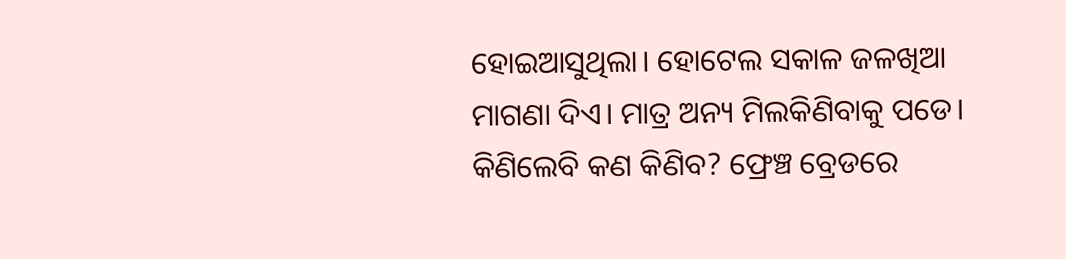ହୋଇଆସୁଥିଲା। ହୋଟେଲ ସକାଳ ଜଳଖିଆ ମାଗଣା ଦିଏ। ମାତ୍ର ଅନ୍ୟ ମିଲକିଣିବାକୁ ପଡେ। କିଣିଲେବି କଣ କିଣିବ? ଫ୍ରେଞ୍ଚ ବ୍ରେଡରେ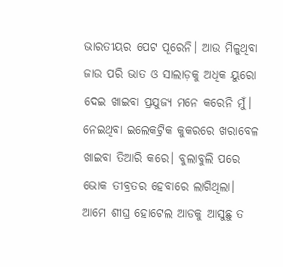ଭାରତୀୟର ପେଟ ପୂରେନି। ଆଉ ମିଳୁଥିବା ଜାଉ ପରି ଭାତ ଓ ସାଲାଡ଼କୁ ଅଧିକ ୟୁରୋ ଦେଇ ଖାଇବା ପ୍ରଯୁଜ୍ୟ ମନେ କରେନି ମୁଁ। ନେଇଥିବା ଇଲେକଟ୍ରିକ କୁକରରେ ଖରାବେଳ ଖାଇବା ତିଆରି କରେ। ବୁଲାବୁଲି ପରେ ଭୋକ ତୀବ୍ରତର ହେବାରେ ଲାଗିଥିଲା। ଆମେ ଶୀଘ୍ର ହୋଟେଲ ଆଡକୁ ଆସୁଛୁ ତ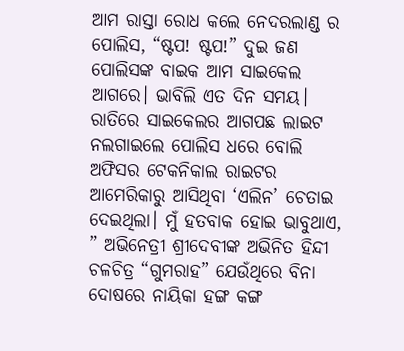ଆମ ରାସ୍ତା ରୋଧ କଲେ ନେଦରଲାଣ୍ଡ ର ପୋଲିସ, “ଷ୍ଟପ! ଷ୍ଟପ!” ଦୁଇ ଜଣ ପୋଲିସଙ୍କ ବାଇକ ଆମ ସାଇକେଲ ଆଗରେ। ଭାବିଲି ଏତ ଦିନ ସମୟ। ରାତିରେ ସାଇକେଲର ଆଗପଛ ଲାଇଟ ନଲଗାଇଲେ ପୋଲିସ ଧରେ ବୋଲି ଅଫିସର ଟେକନିକାଲ ରାଇଟର ଆମେରିକାରୁ ଆସିଥିବା ‘ଏଲିନ’ ଚେତାଇ ଦେଇଥିଲା। ମୁଁ ହତବାକ ହୋଇ ଭାବୁଥାଏ, ” ଅଭିନେତ୍ରୀ ଶ୍ରୀଦେବୀଙ୍କ ଅଭିନିତ ହିନ୍ଦୀ ଚଳଚିତ୍ର “ଗୁମରାହ” ଯେଉଁଥିରେ ବିନା ଦୋଷରେ ନାୟିକା ହଙ୍ଗ କଙ୍ଗ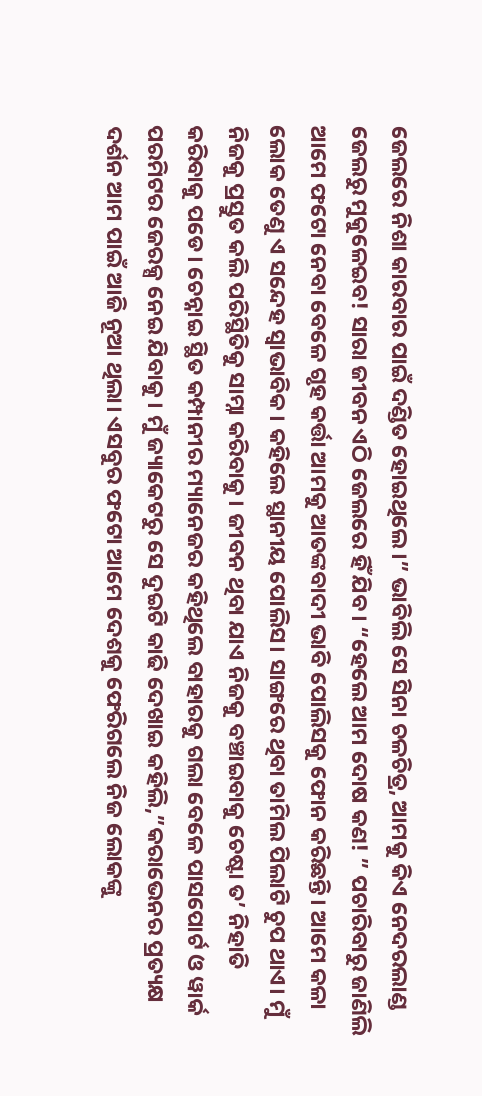ଜେଲରେ ନିଶା କାରବାର ପାଇଁ ଦଣ୍ଡିତ ହୋଇଥିଲେ।” ଭାବିଲି ସେ ସିନା ଚଳଚିତ୍ର, ଆମକୁ କିଏ ନେଦରଲାଣ୍ଡ ଜେଲରୁ ମୁକୁଳେଇବ! ସାରା ଜୀବନ ଏଠି ଜେଲରେ ହିଁ ଯିବ। “ହେଲେ ଆମ ଦୋଷ କଣ! ” ପଚାରିବାରୁ ଜାଣିଲି ଆମେ ଫଟୋ ନେବା ବେଳେ ଗୃହ କର୍ତ୍ତା ଆମକୁ ଆତଙ୍କବାଦୀ ଭାବି ପୋଲିସକୁ ଫୋନ କରିଛନ୍ତି। ଆମେ କଳା ଲୋକ ତେଣୁ ଏ ସନ୍ଦେହ ସ୍ୱାଭାବିକ। କହିଲେ ସ୍ଥାନୀୟ ପୋଲିସ। ସାଙ୍ଗରେ ଥିବା ତାମିଲ ପିଲାଟି ଚୁପ ଥାଏ। ମୁଁ ନିଜକୁ ପ୍ରସ୍ତୁତ କଲି ପରିସ୍ଥିତିକୁ ସାମ୍ନା କରିବାକୁ। ଜୀବନ ଥିବା ଯାଏ ନିଜକୁ ବଞ୍ଚାଇବାକୁ ଚେଷ୍ଟା ତ’ ନିହାତି କରିବାକୁ ପଡେ। ଚେନ୍ନାଇ ସ୍ଥିତ କମ୍ପାନୀର ମ୍ୟାନେଜର କହିଥିଲେ ବାହାରକୁ ଗଲା ବେଳେ ପାସପୋର୍ଟ ଓ ୱାର୍କ ପରମିଟର ଜେରକ୍ସ ନେଇ ଯିବାକୁ। ମୁଁ ଜ୍ୟାକେଟରୁ ସେ ଦୁଇଟି କାଢି ଦେଖାଇ କହିଲି,”କରାଭେନର ପ୍ରତ୍ୟକ୍ଷ ଦର୍ଶନ ଆମ ପାଇଁ ଆଜି ନୂଆ ଥିଲା। ଏସବୁର ଫଟୋ ଆମେ ଦେଶକୁ ଫେରିଗଲେ ନିଜ ଲୋକଙ୍କୁ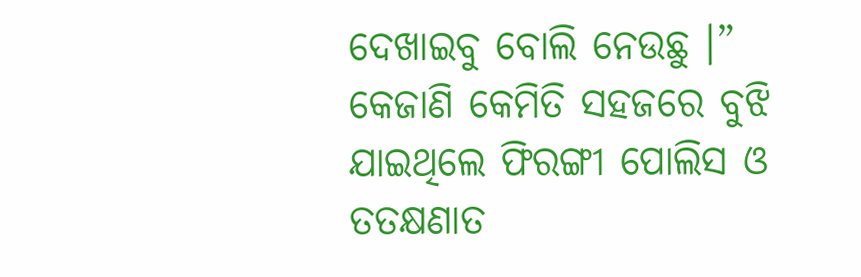ଦେଖାଇବୁ ବୋଲି ନେଉଛୁ ।” କେଜାଣି କେମିତି ସହଜରେ ବୁଝି ଯାଇଥିଲେ ଫିରଙ୍ଗୀ ପୋଲିସ ଓ ତତକ୍ଷଣାତ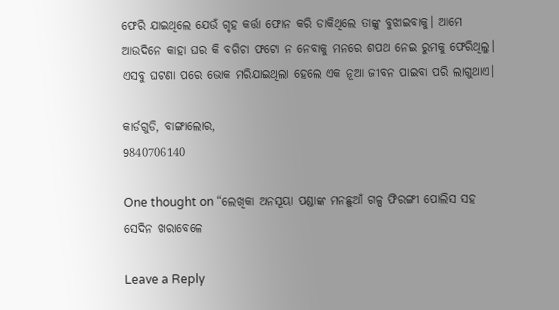ଫେରି ଯାଇଥିଲେ ଯେଉଁ ଗୃହ କର୍ତ୍ତା ଫୋନ କରି ଡାକିଥିଲେ ତାଙ୍କୁ ବୁଝାଇବାକୁ। ଆମେ ଆଉଦିନେ କାହା ଘର କି ବଗିଚା ଫଟୋ ନ ନେବାକୁ ମନରେ ଶପଥ ନେଇ ରୁମକୁ ଫେରିଥିଲୁ। ଏସବୁ ଘଟଣା ପରେ ଭୋକ ମରିଯାଇଥିଲା ହେଲେ ଏକ ନୂଆ ଜୀବନ ପାଇବା ପରି ଲାଗୁଥାଏ।

କାର୍ଡଗୁଡି, ବାଙ୍ଗାଲୋର,
9840706140

One thought on “ଲେଖିକା ଅନସୂୟା ପଣ୍ଡାଙ୍କ ମନଛୁଆଁ ଗଳ୍ପ ଫିରଙ୍ଗୀ ପୋଲିସ ସହ ସେଦିନ ଖରାବେଳେ

Leave a Reply